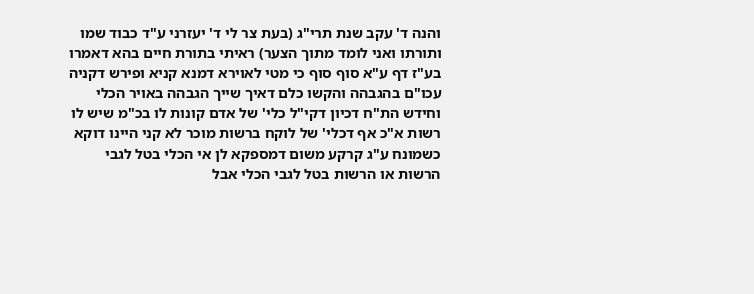והנה ד' עקב שנת תרי"ג (בעת צר לי ד' יעזרני ע"ד כבוד שמו ותורתו ואני לומד מתוך הצער) ראיתי בתורת חיים בהא דאמרו בע"ז דף ע"א סוף סוף כי מטי לאוירא דמנא קניא ופירש דקניה עכו"ם בהגבהה והקשו כלם דאיך שייך הגבהה באויר הכלי וחידש הת"ח דכיון דקי"ל כלי' של אדם קונות לו בכ"מ שיש לו רשות א"כ אף דכלי' של לוקח ברשות מוכר לא קני היינו דוקא כשמונח ע"ג קרקע משום דמספקא לן אי הכלי בטל לגבי הרשות או הרשות בטל לגבי הכלי אבל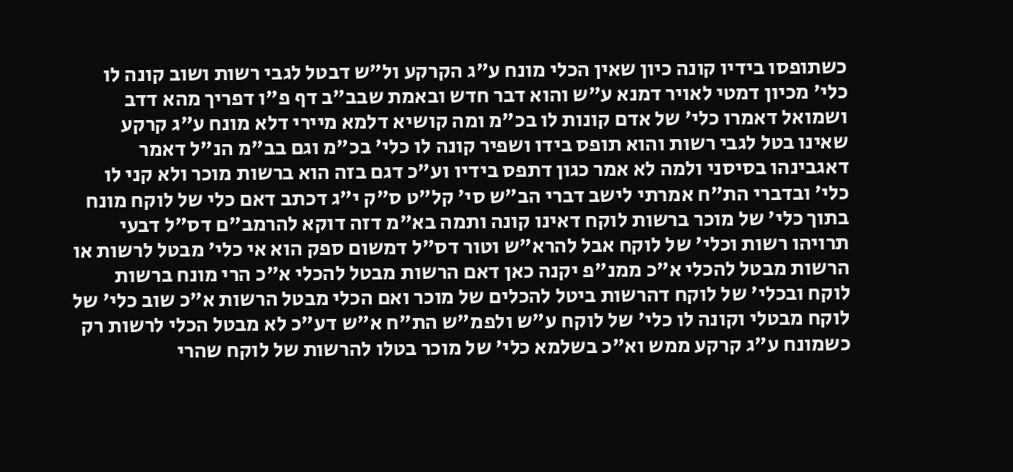כשתופסו בידיו קונה כיון שאין הכלי מונח ע"ג הקרקע ול"ש דבטל לגבי רשות ושוב קונה לו כלי' מכיון דמטי לאויר דמנא ע"ש והוא דבר חדש ובאמת שבב"ב דף פ"ו דפריך מהא דדב ושמואל דאמרו כלי' של אדם קונות לו בכ"מ ומה קושיא דלמא מיירי דלא מונח ע"ג קרקע שאינו בטל לגבי רשות והוא תופס בידו ושפיר קונה לו כלי' בכ"מ וגם בב"מ הנ"ל דאמר דאגבינהו בסיסני ולמה לא אמר כגון דתפס בידיו וע"כ דגם בזה הוא ברשות מוכר ולא קני לו כלי' ובדברי הת"ח אמרתי לישב דברי הב"ש סי' קל"ט ס"ק י"ג דכתב דאם כלי של לוקח מונח בתוך כלי' של מוכר ברשות לוקח דאינו קונה ותמה בא"מ דזה דוקא להרמב"ם דס"ל דבעי תרויהו רשות וכלי' של לוקח אבל להרא"ש וטור דס"ל דמשום ספק הוא אי כלי' מבטל לרשות או הרשות מבטל להכלי א"כ ממנ"פ יקנה כאן דאם הרשות מבטל להכלי א"כ הרי מונח ברשות לוקח ובכלי' של לוקח דהרשות ביטל להכלים של מוכר ואם הכלי מבטל הרשות א"כ שוב כלי' של לוקח מבטלי וקונה לו כלי' של לוקח ע"ש ולפמ"ש הת"ח א"ש דע"כ לא מבטל הכלי לרשות רק כשמונח ע"ג קרקע ממש וא"כ בשלמא כלי' של מוכר בטלו להרשות של לוקח שהרי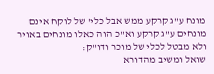מונח ע"ג קרקע ממש אבל כלי' של לוקח אינם מונחים ע"ג קרקע וא"כ הוה כאלו מונחים באויר ולא מבטל לכלי של מוכר ודו"ק:
שואל ומשיב מהדורא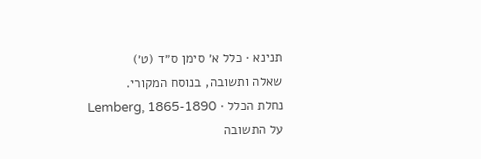תנינא · כלל א׳ סימן ס״ד (ט׳)
שאלה ותשובה, בנוסח המקורי.
נחלת הכלל · Lemberg, 1865-1890
על התשובה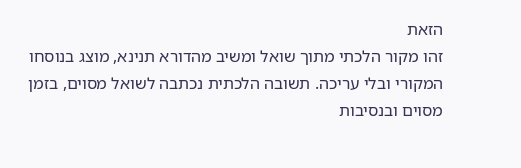הזאת
זהו מקור הלכתי מתוך שואל ומשיב מהדורא תנינא, מוצג בנוסחו המקורי ובלי עריכה. תשובה הלכתית נכתבה לשואל מסוים, בזמן מסוים ובנסיבות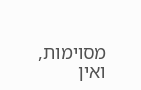מסוימות, ואין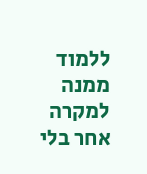ללמוד ממנה למקרה אחר בלי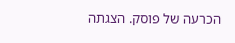הכרעה של פוסק. הצגתה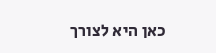כאן היא לצורך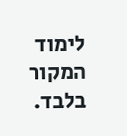לימוד המקור בלבד.